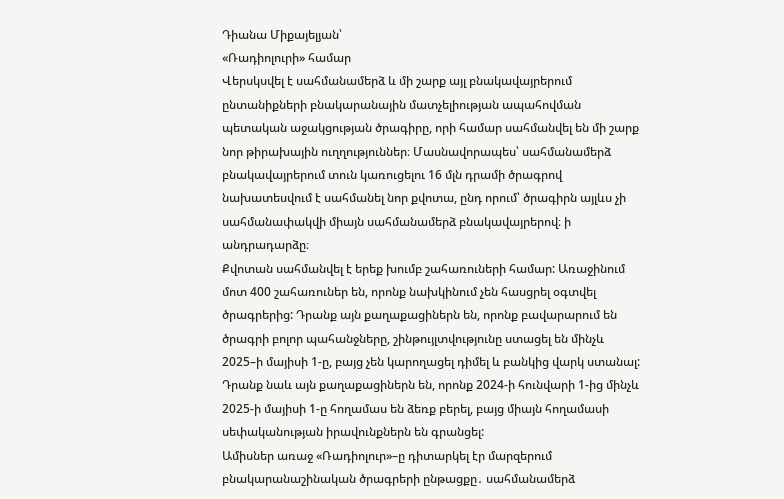Դիանա Միքայելյան՝
«Ռադիոլուրի» համար
Վերսկսվել է սահմանամերձ և մի շարք այլ բնակավայրերում ընտանիքների բնակարանային մատչելիության ապահովման պետական աջակցության ծրագիրը, որի համար սահմանվել են մի շարք նոր թիրախային ուղղություններ։ Մասնավորապես՝ սահմանամերձ բնակավայրերում տուն կառուցելու 16 մլն դրամի ծրագրով նախատեսվում է սահմանել նոր քվոտա, ընդ որում՝ ծրագիրն այլևս չի սահմանափակվի միայն սահմանամերձ բնակավայրերով։ ի անդրադարձը։
Քվոտան սահմանվել է երեք խումբ շահառուների համար: Առաջինում մոտ 400 շահառուներ են, որոնք նախկինում չեն հասցրել օգտվել ծրագրերից: Դրանք այն քաղաքացիներն են, որոնք բավարարում են ծրագրի բոլոր պահանջները, շինթույլտվությունը ստացել են մինչև 2025–ի մայիսի 1-ը, բայց չեն կարողացել դիմել և բանկից վարկ ստանալ: Դրանք նաև այն քաղաքացիներն են, որոնք 2024-ի հունվարի 1-ից մինչև 2025-ի մայիսի 1-ը հողամաս են ձեռք բերել, բայց միայն հողամասի սեփականության իրավունքներն են գրանցել:
Ամիսներ առաջ «Ռադիոլուր»–ը դիտարկել էր մարզերում բնակարանաշինական ծրագրերի ընթացքը․ սահմանամերձ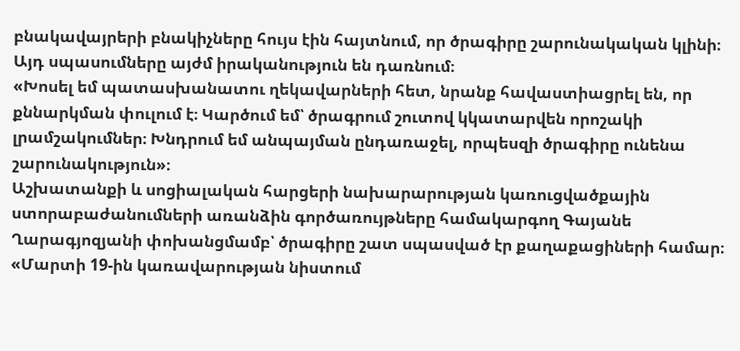բնակավայրերի բնակիչները հույս էին հայտնում, որ ծրագիրը շարունակական կլինի։ Այդ սպասումները այժմ իրականություն են դառնում։
«Խոսել եմ պատասխանատու ղեկավարների հետ, նրանք հավաստիացրել են, որ քննարկման փուլում է։ Կարծում եմ՝ ծրագրում շուտով կկատարվեն որոշակի լրամշակումներ։ Խնդրում եմ անպայման ընդառաջել, որպեսզի ծրագիրը ունենա շարունակություն»։
Աշխատանքի և սոցիալական հարցերի նախարարության կառուցվածքային ստորաբաժանումների առանձին գործառույթները համակարգող Գայանե Ղարագյոզյանի փոխանցմամբ՝ ծրագիրը շատ սպասված էր քաղաքացիների համար։
«Մարտի 19-ին կառավարության նիստում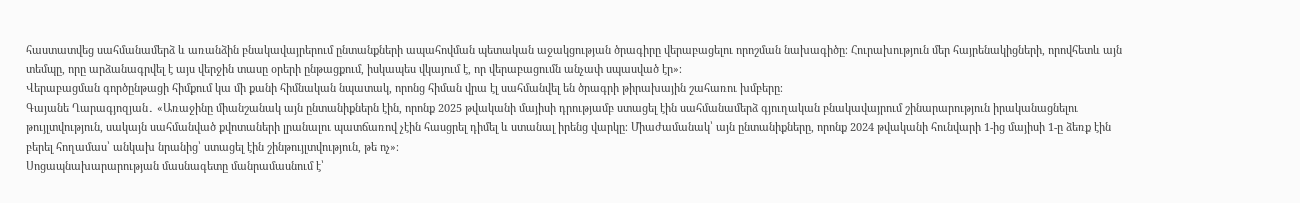հաստատվեց սահմանամերձ և առանձին բնակավայրերում ընտանքների ապահովման պետական աջակցության ծրագիրը վերաբացելու որոշման նախագիծը։ Հուրախություն մեր հայրենակիցների, որովհետև այն տեմպը, որը արձանագրվել է այս վերջին տասը օրերի ընթացքում, իսկապես վկայում է, որ վերաբացումն անչափ սպասված էր»։
Վերաբացման գործընթացի հիմքում կա մի քանի հիմնական նպատակ, որոնց հիման վրա էլ սահմանվել են ծրագրի թիրախային շահառու խմբերը։
Գայանե Ղարագյոզյան․ «Առաջինը միանշանակ այն ընտանիքներն էին, որոնք 2025 թվականի մայիսի դրությամբ ստացել էին սահմանամերձ գյուղական բնակավայրում շինարարություն իրականացնելու թույլտվություն, սակայն սահմանված քվոտաների լրանալու պատճառով չէին հասցրել դիմել և ստանալ իրենց վարկը։ Միաժամանակ՝ այն ընտանիքները, որոնք 2024 թվականի հունվարի 1-ից մայիսի 1-ը ձեռք էին բերել հողամաս՝ անկախ նրանից՝ ստացել էին շինթույլտվություն, թե ոչ»։
Սոցապնախարարության մասնագետը մանրամասնում է՝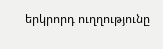երկրորդ ուղղությունը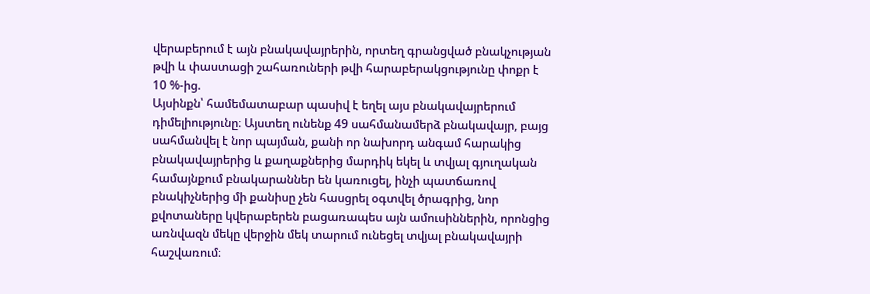վերաբերում է այն բնակավայրերին, որտեղ գրանցված բնակչության թվի և փաստացի շահառուների թվի հարաբերակցությունը փոքր է 10 %-ից.
Այսինքն՝ համեմատաբար պասիվ է եղել այս բնակավայրերում դիմելիությունը։ Այստեղ ունենք 49 սահմանամերձ բնակավայր, բայց սահմանվել է նոր պայման, քանի որ նախորդ անգամ հարակից բնակավայրերից և քաղաքներից մարդիկ եկել և տվյալ գյուղական համայնքում բնակարաններ են կառուցել, ինչի պատճառով բնակիչներից մի քանիսը չեն հասցրել օգտվել ծրագրից, նոր քվոտաները կվերաբերեն բացառապես այն ամուսիններին, որոնցից առնվազն մեկը վերջին մեկ տարում ունեցել տվյալ բնակավայրի հաշվառում։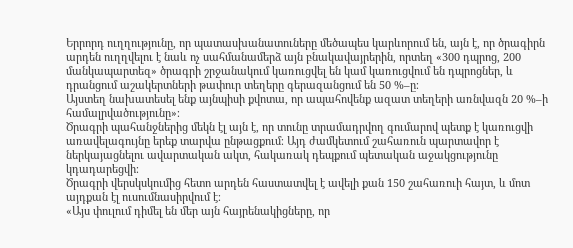Երրորդ ուղղությունը, որ պատասխանատուները մեծապես կարևորում են, այն է, որ ծրագիրն արդեն ուղղվելու է նաև ոչ սահմանամերձ այն բնակավայրերին, որտեղ «300 դպրոց, 200 մանկապարտեզ» ծրագրի շրջանակում կառուցվել են կամ կառուցվում են դպրոցներ, և դրանցում աշակերտների թափուր տեղերը գերազանցում են 50 %–ը։
Այստեղ նախատեսել ենք այնպիսի քվոտա, որ ապահովենք ազատ տեղերի առնվազն 20 %–ի համալրվածությունը»։
Ծրագրի պահանջներից մեկն էլ այն է, որ տունը տրամադրվող գումարով պետք է կառուցվի առավելագույնը երեք տարվա ընթացքում։ Այդ ժամկետում շահառուն պարտավոր է ներկայացնելու ավարտական ակտ, հակառակ դեպքում պետական աջակցությունը կդադարեցվի։
Ծրագրի վերսկսկումից հետո արդեն հաստատվել է ավելի քան 150 շահառուի հայտ, և մոտ այդքան էլ ուսումնասիրվում է։
«Այս փուլում դիմել են մեր այն հայրենակիցները, որ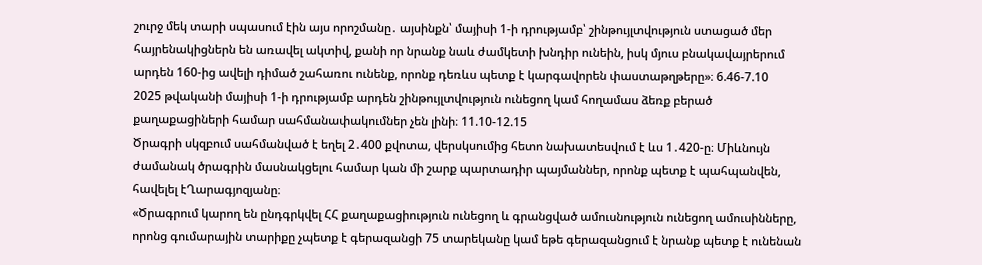շուրջ մեկ տարի սպասում էին այս որոշմանը․ այսինքն՝ մայիսի 1-ի դրությամբ՝ շինթույլտվություն ստացած մեր հայրենակիցներն են առավել ակտիվ, քանի որ նրանք նաև ժամկետի խնդիր ունեին, իսկ մյուս բնակավայրերում արդեն 160-ից ավելի դիմած շահառու ունենք, որոնք դեռևս պետք է կարգավորեն փաստաթղթերը»։ 6.46-7.10
2025 թվականի մայիսի 1-ի դրությամբ արդեն շինթույլտվություն ունեցող կամ հողամաս ձեռք բերած քաղաքացիների համար սահմանափակումներ չեն լինի։ 11.10-12.15
Ծրագրի սկզբում սահմանված է եղել 2․400 քվոտա, վերսկսումից հետո նախատեսվում է ևս 1․420-ը։ Միևնույն ժամանակ ծրագրին մասնակցելու համար կան մի շարք պարտադիր պայմաններ, որոնք պետք է պահպանվեն, հավելել էՂարագյոզյանը։
«Ծրագրում կարող են ընդգրկվել ՀՀ քաղաքացիություն ունեցող և գրանցված ամուսնություն ունեցող ամուսինները, որոնց գումարային տարիքը չպետք է գերազանցի 75 տարեկանը կամ եթե գերազանցում է նրանք պետք է ունենան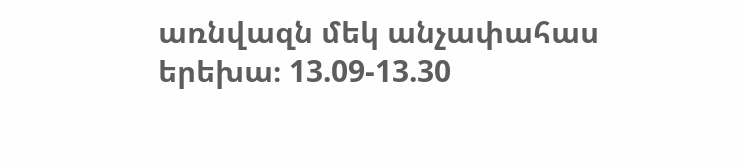առնվազն մեկ անչափահաս երեխա։ 13.09-13.30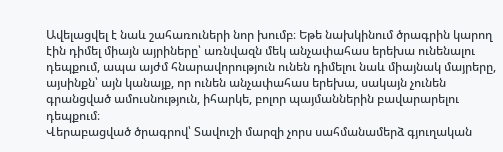Ավելացվել է նաև շահառուների նոր խումբ։ Եթե նախկինում ծրագրին կարող էին դիմել միայն այրիները՝ առնվազն մեկ անչափահաս երեխա ունենալու դեպքում, ապա այժմ հնարավորություն ունեն դիմելու նաև միայնակ մայրերը, այսինքն՝ այն կանայք, որ ունեն անչափահաս երեխա, սակայն չունեն գրանցված ամուսնություն, իհարկե, բոլոր պայմաններին բավարարելու դեպքում։
Վերաբացված ծրագրով՝ Տավուշի մարզի չորս սահմանամերձ գյուղական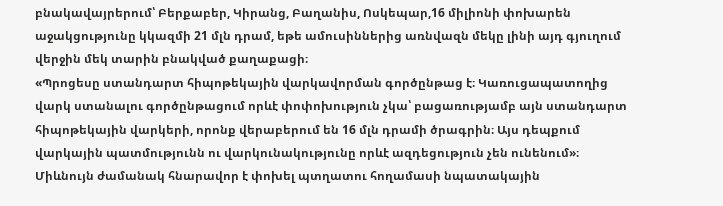բնակավայրերում՝ Բերքաբեր, Կիրանց, Բաղանիս, Ոսկեպար,16 միլիոնի փոխարեն աջակցությունը կկազմի 21 մլն դրամ, եթե ամուսիններից առնվազն մեկը լինի այդ գյուղում վերջին մեկ տարին բնակված քաղաքացի։
«Պրոցեսը ստանդարտ հիպոթեկային վարկավորման գործընթաց է։ Կառուցապատողից վարկ ստանալու գործընթացում որևէ փոփոխություն չկա՝ բացառությամբ այն ստանդարտ հիպոթեկային վարկերի, որոնք վերաբերում են 16 մլն դրամի ծրագրին։ Այս դեպքում վարկային պատմությունն ու վարկունակությունը որևէ ազդեցություն չեն ունենում»։
Միևնույն ժամանակ հնարավոր է փոխել պտղատու հողամասի նպատակային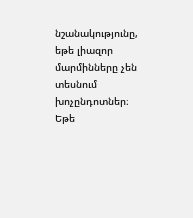նշանակությունը, եթե լիազոր մարմինները չեն տեսնում խոչընդոտներ։ Եթե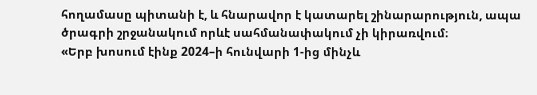հողամասը պիտանի է, և հնարավոր է կատարել շինարարություն, ապա ծրագրի շրջանակում որևէ սահմանափակում չի կիրառվում։
«Երբ խոսում էինք 2024–ի հունվարի 1-ից մինչև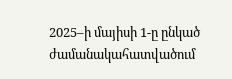2025–ի մայիսի 1-ը ընկած ժամանակահատվածում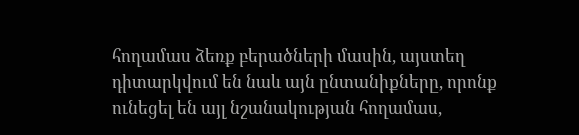հողամաս ձեռք բերածների մասին, այստեղ դիտարկվում են նաև այն ընտանիքները, որոնք ունեցել են այլ նշանակության հողամաս,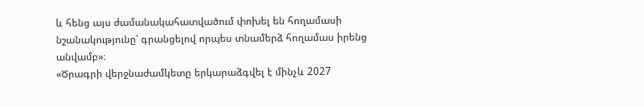և հենց այս ժամանակահատվածում փոխել են հողամասի նշանակությունը՝ գրանցելով որպես տնամերձ հողամաս իրենց անվամբ»։
«Ծրագրի վերջնաժամկետը երկարաձգվել է մինչև 2027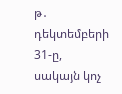թ․ դեկտեմբերի 31-ը, սակայն կոչ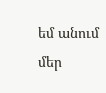եմ անում մեր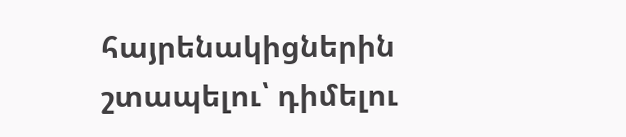հայրենակիցներին շտապելու՝ դիմելու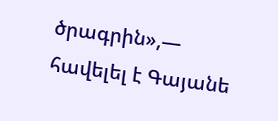ծրագրին»,— հավելել է Գայանե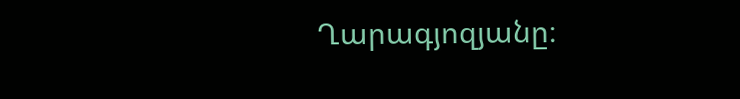Ղարագյոզյանը։